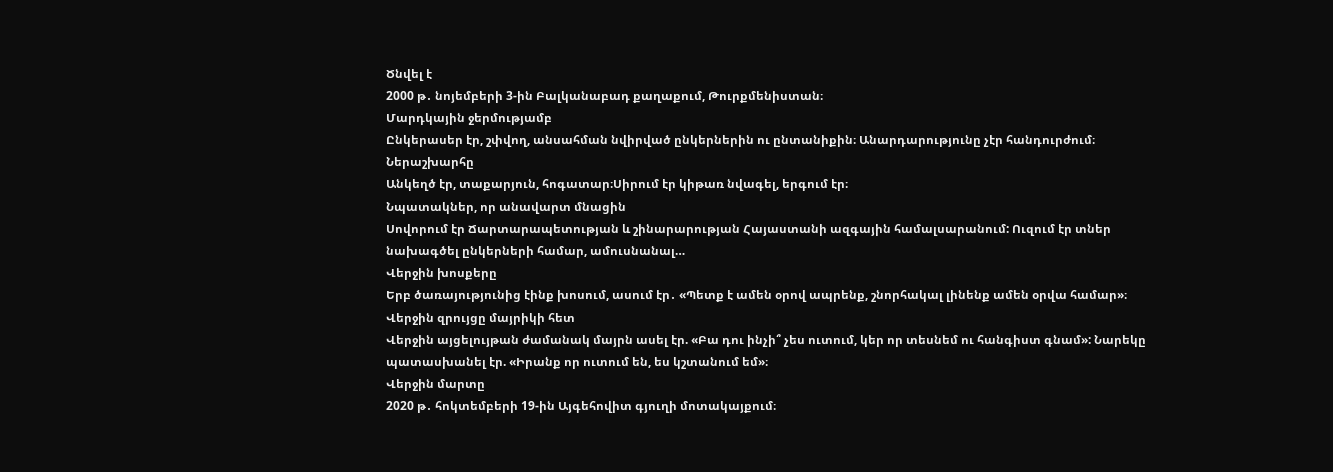Ծնվել է
2000 թ․ նոյեմբերի 3-ին Բալկանաբադ քաղաքում, Թուրքմենիստան։
Մարդկային ջերմությամբ
Ընկերասեր էր, շփվող, անսահման նվիրված ընկերներին ու ընտանիքին։ Անարդարությունը չէր հանդուրժում։
Ներաշխարհը
Անկեղծ էր, տաքարյուն, հոգատար։Սիրում էր կիթառ նվագել, երգում էր։
Նպատակներ, որ անավարտ մնացին
Սովորում էր Ճարտարապետության և շինարարության Հայաստանի ազգային համալսարանում: Ուզում էր տներ նախագծել ընկերների համար, ամուսնանալ…
Վերջին խոսքերը
Երբ ծառայությունից էինք խոսում, ասում էր․ «Պետք է ամեն օրով ապրենք, շնորհակալ լինենք ամեն օրվա համար»։
Վերջին զրույցը մայրիկի հետ
Վերջին այցելույթան ժամանակ մայրն ասել էր. «Բա դու ինչի՞ չես ուտում, կեր որ տեսնեմ ու հանգիստ գնամ»: Նարեկը պատասխանել էր. «Իրանք որ ուտում են, ես կշտանում եմ»։
Վերջին մարտը
2020 թ․ հոկտեմբերի 19-ին Այգեհովիտ գյուղի մոտակայքում։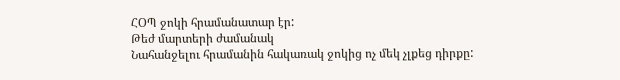ՀՕՊ ջոկի հրամանատար էր:
Թեժ մարտերի ժամանակ
Նահանջելու հրամանին հակառակ ջոկից ոչ մեկ չլքեց դիրքը: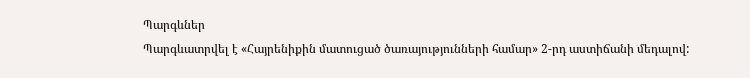Պարգևներ
Պարգևատրվել է «Հայրենիքին մատուցած ծառայությունների համար» 2-րդ աստիճանի մեդալով: